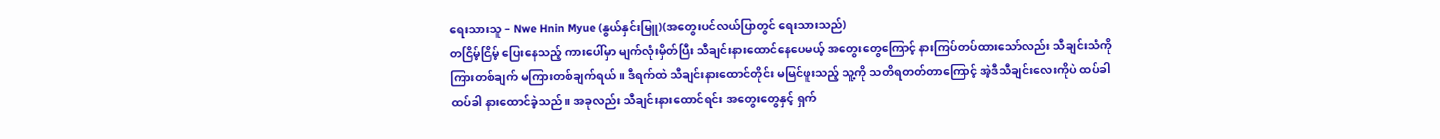ရေးသားသူ – Nwe Hnin Myue (နွယ်နှင်းမြူ)(အတွေးပင်လယ်ပြာတွင် ရေးသားသည်)
တငြိမ့်ငြိမ့် ပြေးနေသည့် ကားပေါ်မှာ မျက်လုံးမှိတ်ပြီး သီချင်းနားထောင်နေပေမယ့် အတွေးတွေကြောင့် နားကြပ်တပ်ထားသော်လည်း သီချင်းသံကို ကြားတစ်ချက် မကြားတစ်ချက်ရယ်။ ဒီရက်ထဲ သီချင်းနားထောင်တိုင်း မမြင်ဖူးသည့် သူ့ကို သတိရတတ်တာကြောင့် အဲ့ဒီသီချင်းလေးကိုပဲ ထပ်ခါထပ်ခါ နားထောင်ခဲ့သည်။ အခုလည်း သီချင်းနားထောင်ရင်း အတွေးတွေနှင့် ရှက်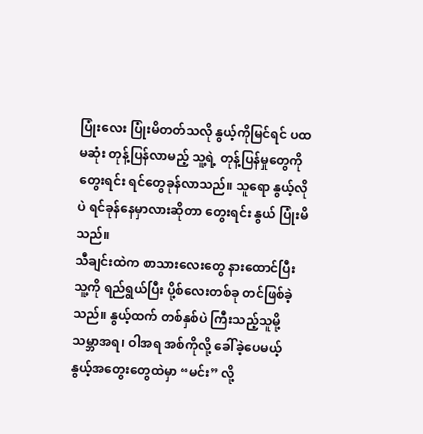ပြုံးလေး ပြုံးမိတတ်သလို နွယ့်ကိုမြင်ရင် ပထမဆုံး တုန့်ပြန်လာမည့် သူ့ရဲ့ တုန့်ပြန်မှုတွေကို တွေးရင်း ရင်တွေခုန်လာသည်။ သူရော နွယ့်လိုပဲ ရင်ခုန်နေမှာလားဆိုတာ တွေးရင်း နွယ် ပြုံးမိသည်။
သီချင်းထဲက စာသားလေးတွေ နားထောင်ပြီး သူ့ကို ရည်ရွယ်ပြီး ပို့စ်လေးတစ်ခု တင်ဖြစ်ခဲ့သည်။ နွယ့်ထက် တစ်နှစ်ပဲ ကြီးသည့်သူမို့ သမ္ဘာအရ၊ ဝါအရ အစ်ကိုလို့ ခေါ်ခဲ့ပေမယ့် နွယ့်အတွေးတွေထဲမှာ “မင်း” လို့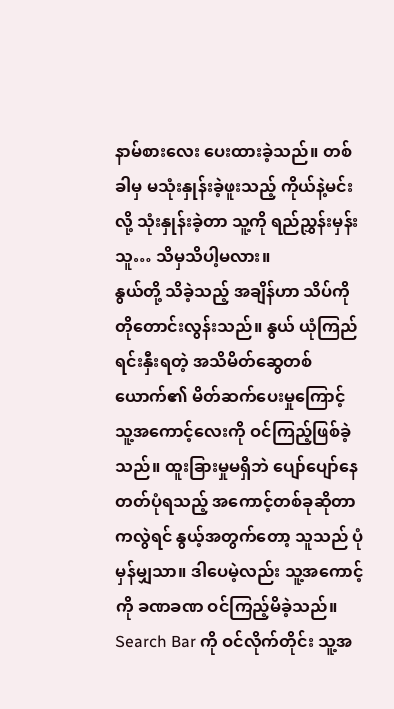နာမ်စားလေး ပေးထားခဲ့သည်။ တစ်ခါမှ မသုံးနှုန်းခဲ့ဖူးသည့် ကိုယ်နဲ့မင်းလို့ သုံးနှုန်းခဲ့တာ သူ့ကို ရည်ညွှန်းမှန်း သူ… သိမှသိပါ့မလား။
နွယ်တို့ သိခဲ့သည့် အချိန်ဟာ သိပ်ကို တိုတောင်းလွန်းသည်။ နွယ် ယုံကြည်ရင်းနှီးရတဲ့ အသိမိတ်ဆွေတစ်ယောက်၏ မိတ်ဆက်ပေးမှုကြောင့် သူ့အကောင့်လေးကို ဝင်ကြည့်ဖြစ်ခဲ့သည်။ ထူးခြားမှုမရှိဘဲ ပျော်ပျော်နေတတ်ပုံရသည့် အကောင့်တစ်ခုဆိုတာကလွဲရင် နွယ့်အတွက်တော့ သူသည် ပုံမှန်မျှသာ။ ဒါပေမဲ့လည်း သူ့အကောင့်ကို ခဏခဏ ဝင်ကြည့်မိခဲ့သည်။ Search Bar ကို ဝင်လိုက်တိုင်း သူ့အ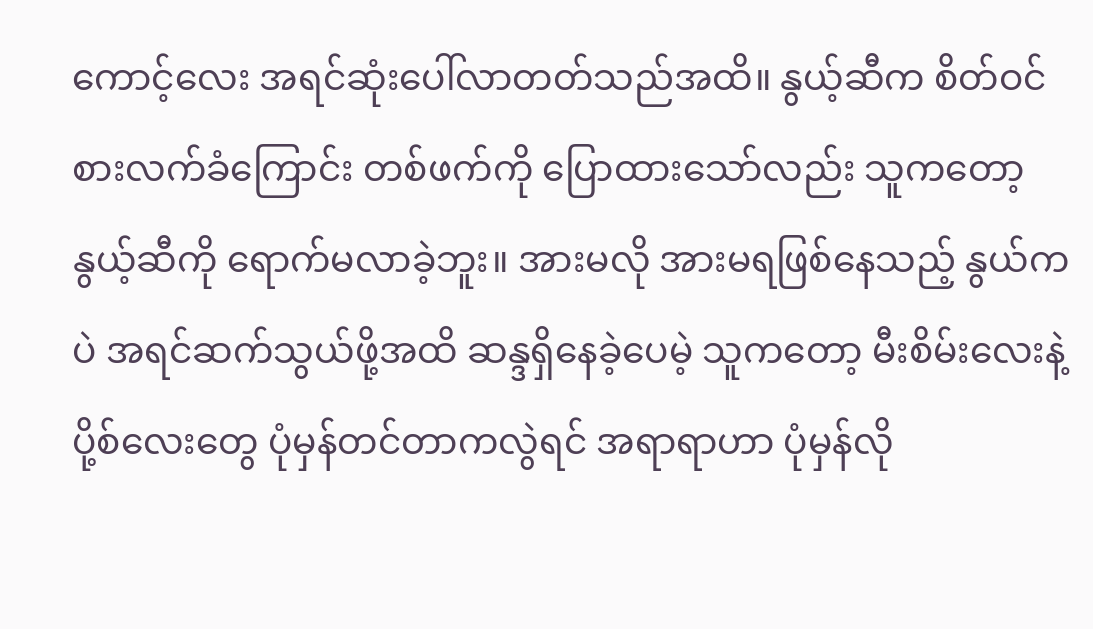ကောင့်လေး အရင်ဆုံးပေါ်လာတတ်သည်အထိ။ နွယ့်ဆီက စိတ်ဝင်စားလက်ခံကြောင်း တစ်ဖက်ကို ပြောထားသော်လည်း သူကတော့ နွယ့်ဆီကို ရောက်မလာခဲ့ဘူး။ အားမလို အားမရဖြစ်နေသည့် နွယ်ကပဲ အရင်ဆက်သွယ်ဖို့အထိ ဆန္ဒရှိနေခဲ့ပေမဲ့ သူကတော့ မီးစိမ်းလေးနဲ့ ပို့စ်လေးတွေ ပုံမှန်တင်တာကလွဲရင် အရာရာဟာ ပုံမှန်လို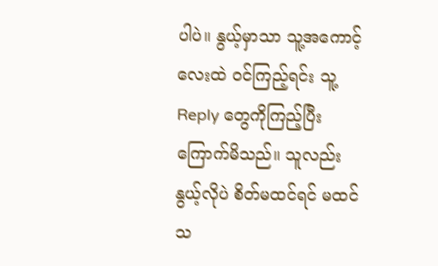ပါပဲ။ နွယ့်မှာသာ သူ့အကောင့်လေးထဲ ဝင်ကြည့်ရင်း သူ့ Reply တွေကိုကြည့်ပြီး ကြောက်မိသည်။ သူလည်း နွယ့်လိုပဲ စိတ်မထင်ရင် မထင်သ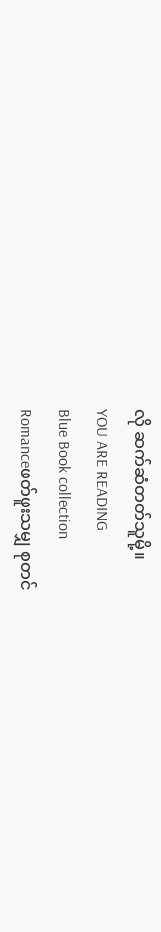လို ဆက်ဆံတတ်သူမို့။
YOU ARE READING
Blue Book collection
Romanceဖတ်ဖူးသမျှ စုတင်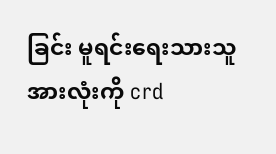ခြင်း မူရင်းရေးသားသူအားလုံးကို crd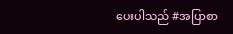ပေးပါသည် #အပြာစာ